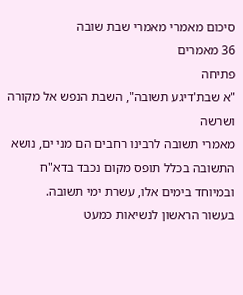סיכום מאמרי מאמרי שבת שובה
36 מאמרים
פתיחה
"א שבת'דיגע תשובה", השבת הנפש אל מקורה ושרשה
מאמרי תשובה לרבינו רחבים הם מני ים, נושא התשובה בכלל תופס מקום נכבד בדא"ח ובמיוחד בימים אלו, עשרת ימי תשובה.
בעשור הראשון לנשיאות כמעט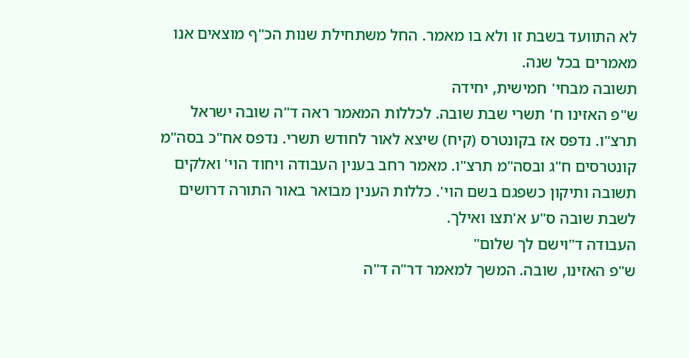לא התוועד בשבת זו ולא בו מאמר. החל משתחילת שנות הכ"ף מוצאים אנו מאמרים בכל שנה.
תשובה מבחי' חמישית, יחידה
ש"פ האזינו ח' תשרי שבת שובה. לכללות המאמר ראה ד"ה שובה ישראל תרצ"ו. נדפס אז בקונטרס (קיח) שיצא לאור לחודש תשרי. נדפס אח"כ בסה"מ קונטרסים ח"ג ובסה"מ תרצ"ו. מאמר רחב בענין העבודה ויחוד הוי' ואלקים תשובה ותיקון כשפגם בשם הוי'. כללות הענין מבואר באור התורה דרושים לשבת שובה ס"ע א'תצו ואילך.
העבודה ד"וישם לך שלום"
ש"פ האזינו, שובה. המשך למאמר דר"ה ד"ה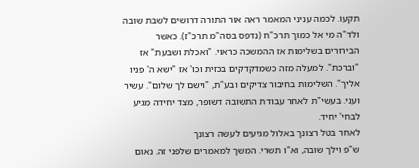תקעו. לכמה עניני המאמר ראה אור התורה דרושים לשבת שובה ולד"ה מי אל כמוך תרכ"ח (נדפס בסה"מ תרכ"ז). כאשר הבירורים בשלימות אז ההמשכה כראוי. "ואכלת ושבעת" אז "וברכת". למעלה מזה כשמדקדקים בכזית וכו' אז "ישא ה' פניו אליך". השלימות בחיבור צדיקים ובע"ת, "וישם לך שלום". עשיר ועני. בעשי"ת לאחר עבודת התשובה דשופר, מצד יחידה מגיע לבחי' יחיד.
לאחר בטל רצונך באלול מגיעים לעשה רצונך
ש"פ וילך שובה, וא"ו תשרי. המשך למאמרים שלפני זה. נאום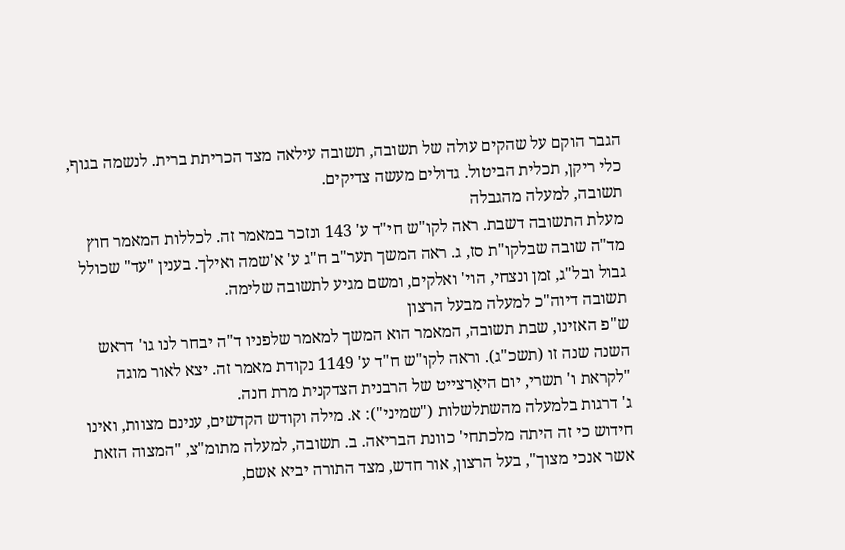הגבר הוקם על שהקים עולה של תשובה, תשובה עילאה מצד הכריתת ברית. לנשמה בגוף, כלי ריקן, תכלית הביטול. גדולים מעשה צדיקים.
תשובה, למעלה מהגבלה
מעלת התשובה דשבת. ראה לקו"ש חי"ד ע' 143 ונזכר במאמר זה. לכללות המאמר חוץ מד"ה שובה שבלקו"ת סז, ג. ראה המשך תער"ב ח"ג ע' א'שמה ואילך. בענין "עד" שכולל גבול ובל"ג, זמן ונצחי, הוי' ואלקים, ומשם מגיע לתשובה שלימה.
תשובה דיוה"כ למעלה מבעל הרצון
ש"פ האזינו, שבת תשובה, המאמר הוא המשך למאמר שלפניו ד"ה יבחר לנו גו' דראש השנה שנה זו (תשכ"ג). וראה לקו"ש ח"ד ע' 1149 נקודת מאמר זה. יצא לאור מוגה "לקראת ו' תשרי, יום היאָרצייט של הרבנית הצדקנית מרת חנה.
ג' דרגות בלמעלה מהשתלשלות ("שמיני"): א. מילה וקודש הקדשים, ענינם מצוות, ואינו חידוש כי זה היתה מלכתחי' כוונת הבריאה. ב. תשובה, למעלה מתומ"צ, "המצוה הזאת אשר אנכי מצוך", בעל הרצון, אור חדש, מצד התורה יביא אשם,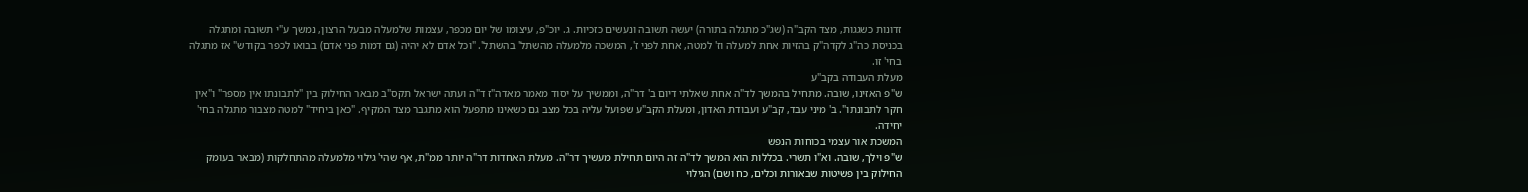זדונות כשגגות, מצד הקב"ה (שג"כ מתגלה בתורה) יעשה תשובה ונעשים כזכיות. ג. יוכ"פ, עיצומו של יום מכפר, עצמות שלמעלה מבעל הרצון, נמשך ע"י תשובה ומתגלה בכניסת כה"ג לקדה"ק בהזיות אחת למעלה וז' למטה, אחת לפני ז', המשכה מלמעלה מהשתל' בהשתל'. "וכל אדם לא יהיה (גם דמות פני אדם) בבואו לכפר בקודש" אז מתגלה בחי' זו.
מעלת העבודה בקב"ע
ש"פ האזינו, שובה. מתחיל בהמשך לד"ה אחת שאלתי דיום ב' דר"ה, וממשיך על יסוד מאמר מאדה"ז ד"ה ועתה ישראל תקס"ב מבאר החילוק בין "לתבונתו אין מספר" ו"אין חקר לתבונתו". ב' מיני עבד, קב"ע ועבודת האדון, ומעלת הקב"ע שפועל עליה בכל מצב גם כשאינו מתפעל הוא מתגבר מצד המקיף. "כאן ביחיד" למטה מצבור מתגלה בחי' יחידה.
המשכת אור עצמי בכוחות הנפש
ש"פ וילך, שובה. וא"ו תשרי. בכללות הוא המשך לד"ה זה היום תחילת מעשיך דר"ה. מעלת האחדות דר"ה יותר ממ"ת, אף שהי' גילוי מלמעלה מהתחלקות (מבאר בעומק החילוק בין פשיטות שבאורות וכלים, כח ושם) הגילוי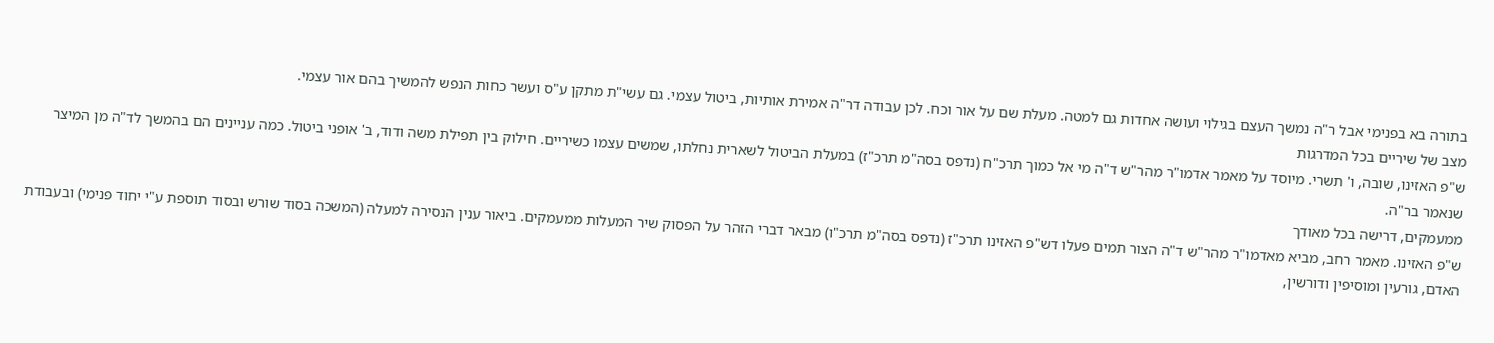בתורה בא בפנימי אבל ר"ה נמשך העצם בגילוי ועושה אחדות גם למטה. מעלת שם על אור וכח. לכן עבודה דר"ה אמירת אותיות, ביטול עצמי. גם עשי"ת מתקן ע"ס ועשר כחות הנפש להמשיך בהם אור עצמי.
מצב של שיריים בכל המדרגות
ש"פ האזינו, שובה, ו' תשרי. מיוסד על מאמר אדמו"ר מהר"ש ד"ה מי אל כמוך תרכ"ח (נדפס בסה"מ תרכ"ז) במעלת הביטול לשארית נחלתו, שמשים עצמו כשיריים. חילוק בין תפילת משה ודוד, ב' אופני ביטול. כמה עניינים הם בהמשך לד"ה מן המיצר שנאמר בר"ה.
ממעמקים, דרישה בכל מאודך
ש"פ האזינו. מאמר רחב, מביא מאדמו"ר מהר"ש ד"ה הצור תמים פעלו דש"פ האזינו תרכ"ז (נדפס בסה"מ תרכ"ו) מבאר דברי הזהר על הפסוק שיר המעלות ממעמקים. ביאור ענין הנסירה למעלה (המשכה בסוד שורש ובסוד תוספת ע"י יחוד פנימי) ובעבודת האדם, גורעין ומוסיפין ודורשין,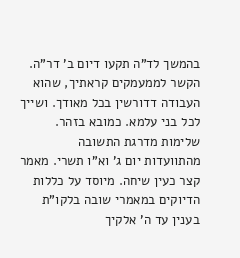בהמשך לד"ה תקעו דיום ב' דר"ה. הקשר לממעמקים קראתיך, שהוא העבודה דדורשין בכל מאודך. ושייך לכל בני עלמא. כמובא בזהר.
שלימות מדרגת התשובה
מהתוועדות יום ג' וא"ו תשרי. מאמר קצר כעין שיחה. מיוסד על כללות הדיוקים במאמרי שובה בלקו"ת בענין עד ה' אלקיך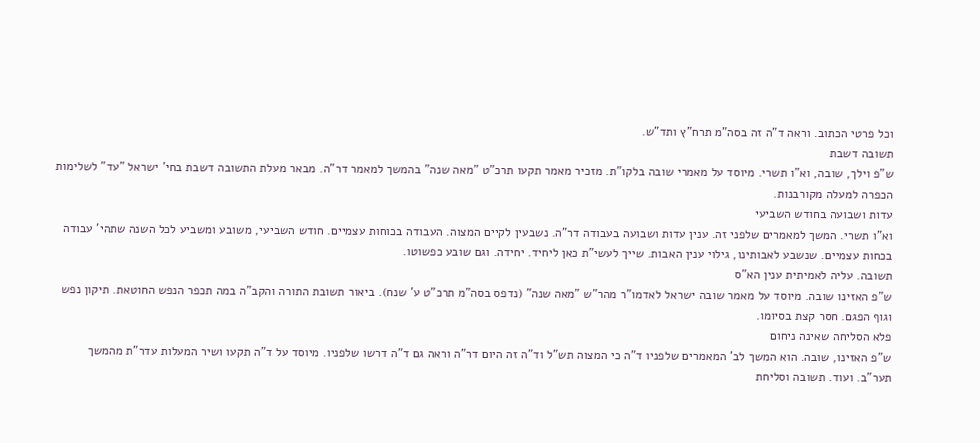וכל פרטי הכתוב. וראה ד"ה זה בסה"מ תרח"ץ ותד"ש.
תשובה דשבת
ש"פ וילך, שובה, וא"ו תשרי. מיוסד על מאמרי שובה בלקו"ת. מזכיר מאמר תקעו תרכ"ט "מאה שנה" בהמשך למאמר דר"ה. מבאר מעלת התשובה דשבת בחי' ישראל "עד" לשלימות הכפרה למעלה מקורבנות.
עדות ושבועה בחודש השביעי
וא"ו תשרי. המשך למאמרים שלפני זה. ענין עדות ושבועה בעבודה דר"ה. נשבעין לקיים המצוה. העבודה בכוחות עצמיים. חודש השביעי, משובע ומשביע לכל השנה שתהי' עבודה בכחות עצמיים. שנשבע לאבותינו, גילוי ענין האבות. שייך לעשי"ת כאן ליחיד. יחידה. וגם שובע כפשוטו.
תשובה. עליה לאמיתית ענין הא"ס
ש"פ האזינו שובה. מיוסד על מאמר שובה ישראל לאדמו"ר מהר"ש "מאה שנה" (נדפס בסה"מ תרכ"ט ע' שנח). ביאור תשובת התורה והקב"ה במה תכפר הנפש החוטאת. תיקון נפש וגוף הפגם. חסר קצת בסיומו.
פלא הסליחה שאינה ניחום
ש"פ האזינו, שובה. הוא המשך לב' המאמרים שלפניו ד"ה כי המצוה תש"ל וד"ה זה היום דר"ה וראה גם ד"ה דרשו שלפניו. מיוסד על ד"ה תקעו ושיר המעלות עדר"ת מהמשך תער"ב. ועוד. תשובה וסליחת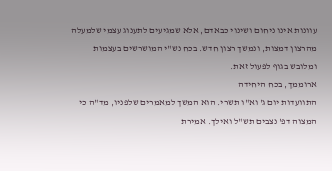עוונות אינו ניחום ושינוי כבאדם, אלא שמגיעים לתענוג עצמי שלמעלה מהרצון דמצות, ונמשך רצון חדש. בכח נש"י המושרשים בעצמות ומלובש בגוף לפעול זאת.
ארוממך, בכח היחידה
התוועדות יום ג' וא"ו תשרי. הוא המשך למאמרים שלפניו, מד"ה כי המצוה דפ' נצבים תש"ל ואילך. אמירת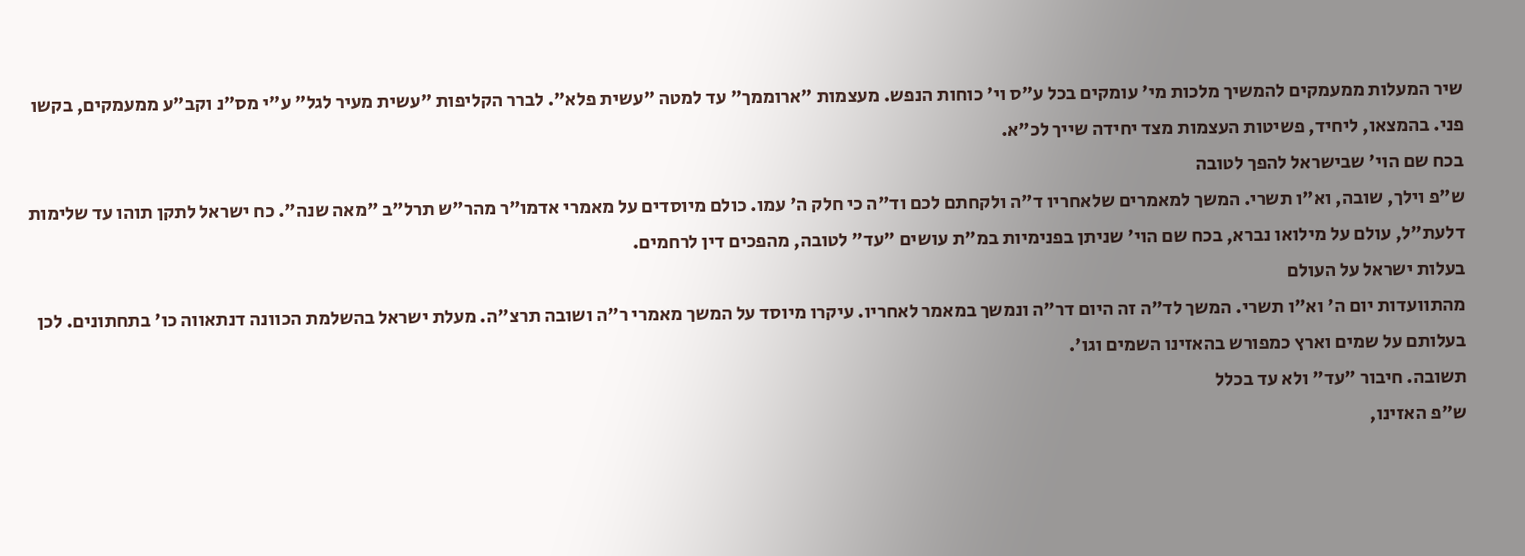שיר המעלות ממעמקים להמשיך מלכות מי' עומקים בכל ע"ס וי' כוחות הנפש. מעצמות "ארוממך" עד למטה "עשית פלא". לברר הקליפות "עשית מעיר לגל" ע"י מס"נ וקב"ע ממעמקים, בקשו פני. בהמצאו, ליחיד, פשיטות העצמות מצד יחידה שייך לכ"א.
בכח שם הוי' שבישראל להפך לטובה
ש"פ וילך, שובה, וא"ו תשרי. המשך למאמרים שלאחריו ד"ה ולקחתם לכם וד"ה כי חלק ה' עמו. כולם מיוסדים על מאמרי אדמו"ר מהר"ש תרל"ב "מאה שנה". כח ישראל לתקן תוהו עד שלימות דלעת"ל, עולם על מילואו נברא, בכח שם הוי' שניתן בפנימיות במ"ת עושים "עד" לטובה, מהפכים דין לרחמים.
בעלות ישראל על העולם
מהתוועדות יום ה' וא"ו תשרי. המשך לד"ה זה היום דר"ה ונמשך במאמר לאחריו. עיקרו מיוסד על המשך מאמרי ר"ה ושובה תרצ"ה. מעלת ישראל בהשלמת הכוונה דנתאווה כו' בתחתונים. לכן בעלותם על שמים וארץ כמפורש בהאזינו השמים וגו'.
תשובה. חיבור "עד" ולא עד בכלל
ש"פ האזינו,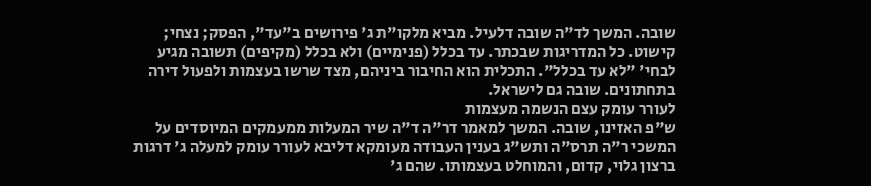שובה. המשך לד"ה שובה דלעיל. מביא מלקו"ת ג' פירושים ב"עד", הפסק; נצחי; קישוט. כל המדריגות שבכתר. עד בכלל (פנימיים) ולא בכלל (מקיפים) תשובה מגיע לבחי' "לא עד בכלל". התכלית הוא החיבור ביניהם, מצד שרשו בעצמות ולפעול דירה בתחתונים. שובה גם לישראל.
לעורר עומק עצם הנשמה מעצמות
ש"פ האזינו, שובה. המשך למאמר דר"ה ד"ה שיר המעלות ממעמקים המיוסדים על המשכי ר"ה תרס"ה ותש"ג בענין העבודה מעומקא דליבא לעורר עומק למעלה ג' דרגות ברצון גלוי, קדום, והמוחלט בעצמותו. שהם ג'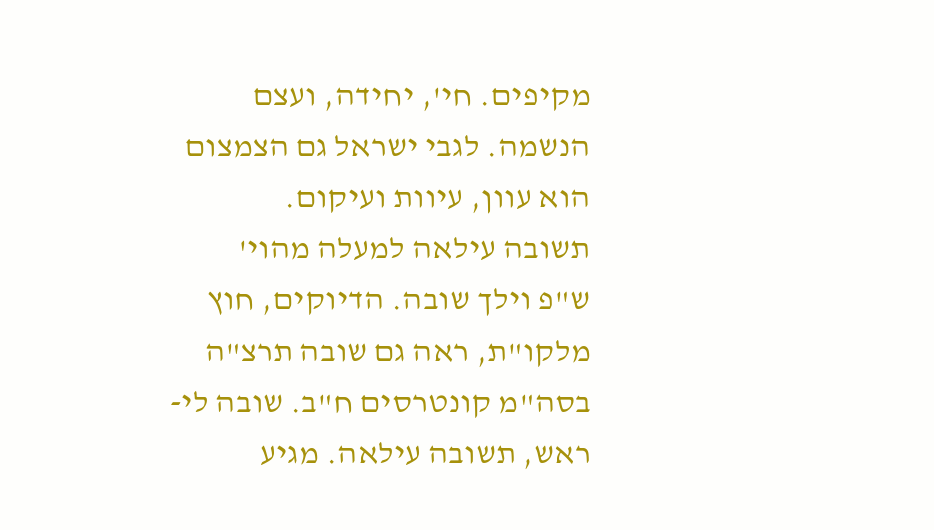מקיפים. חי', יחידה, ועצם הנשמה. לגבי ישראל גם הצמצום הוא עוון, עיוות ועיקום.
תשובה עילאה למעלה מהוי'
ש"פ וילך שובה. הדיוקים, חוץ מלקו"ת, ראה גם שובה תרצ"ה בסה"מ קונטרסים ח"ב. שובה לי-ראש, תשובה עילאה. מגיע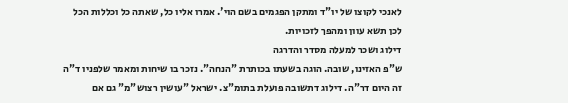לאנכי לקוצו של יו"ד ומתקן הפגמים בשם הוי'. אמרו אליו כל, שאתה כל וכללות הכל לכן תשא עוון ומהפך לזכויות.
דילוג ושכר למעלה מסדר והדרגה
ש"פ האזינו, שובה. הוגה בשעתו בכותרת "הנחה". נזכר בו שיחות ומאמר שלפניו ד"ה זה היום דר"ה. דילוג דתשובה פועלת בתומ"צ. ישראל "עושין רצוש"מ" גם אם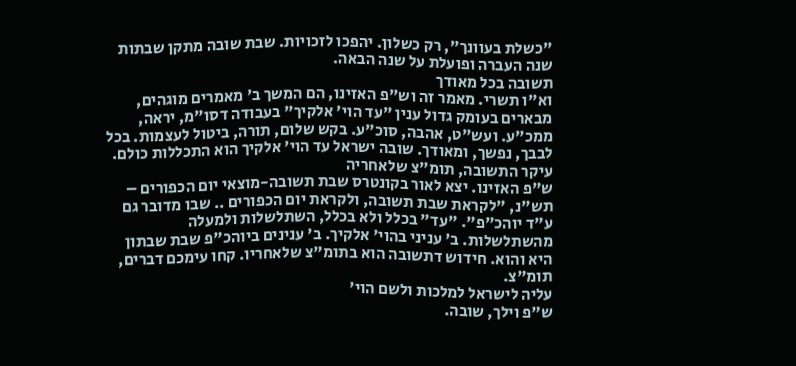"כשלת בעוונך", רק כשלון. יהפכו לזכויות. שבת שובה מתקן שבתות שנה העברה ופועלת על שנה הבאה.
תשובה בכל מאודך
וא"ו תשרי. מאמר זה וש"פ האזינו, הם המשך ב' מאמרים מוגהים, מבארים בעומק גדול ענין "עד הוי' אלקיך" בעבודה דסו"מ, יראה, ממכ"ע. ועש"ט, אהבה, סוכ"ע. בקש שלום, תורה, ביטול לעצמות. בכל לבבך, נפשך, ומאודך. שובה ישראל עד הוי' אלקיך הוא התכללות כולם.
עיקר התשובה, תומ"צ שלאחריה
ש"פ האזינו. יצא לאור בקונטרס שבת תשובה-מוצאי יום הכפורים – תש"נ, "לקראת שבת תשובה, ולקראת יום הכפורים .. שבו מדובר גם ע"ד יוהכ"פ". "עד" בכלל ולא בכלל, השתלשלות ולמעלה מהשתלשלות. ב' עניני בהוי' אלקיך. ב' ענינים ביוהכ"פ שבת שבתון היא והוא. חידוש דתשובה הוא בתומ"צ שלאחריו. קחו עימכם דברים, תומ"צ.
עליה לישראל למלכות ולשם הוי'
ש"פ וילך, שובה.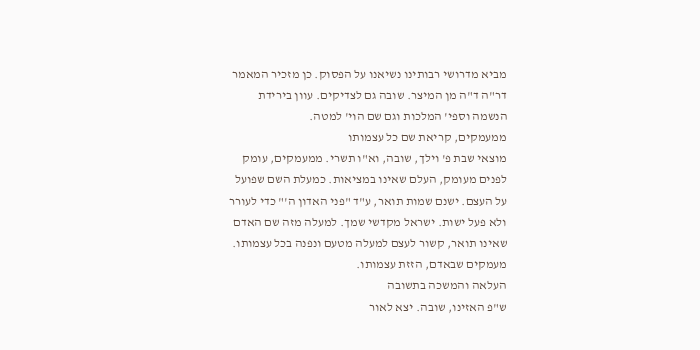מביא מדרושי רבותינו נשיאנו על הפסוק. כן מזכיר המאמר דר"ה ד"ה מן המיצר. שובה גם לצדיקים. עוון בירידת הנשמה וספי' המלכות וגם שם הוי' למטה.
ממעמקים, קריאת שם כל עצמותו
מוצאי שבת פ' וילך, שובה, וא"ו תשרי. ממעמקים, עומק לפנים מעומק, העלם שאינו במציאות. כמעלת השם שפועל על העצם. ישנם שמות תואר, ע"ד "פני האדון ה'" כדי לעורר ולא פעל ישות. ישראל מקדשי שמך. למעלה מזה שם האדם שאינו תואר, קשור לעצם למעלה מטעם ונפנה בכל עצמותו. מעמקים שבאדם, הזזת עצמותו.
העלאה והמשכה בתשובה
ש"פ האזינו, שובה. יצא לאור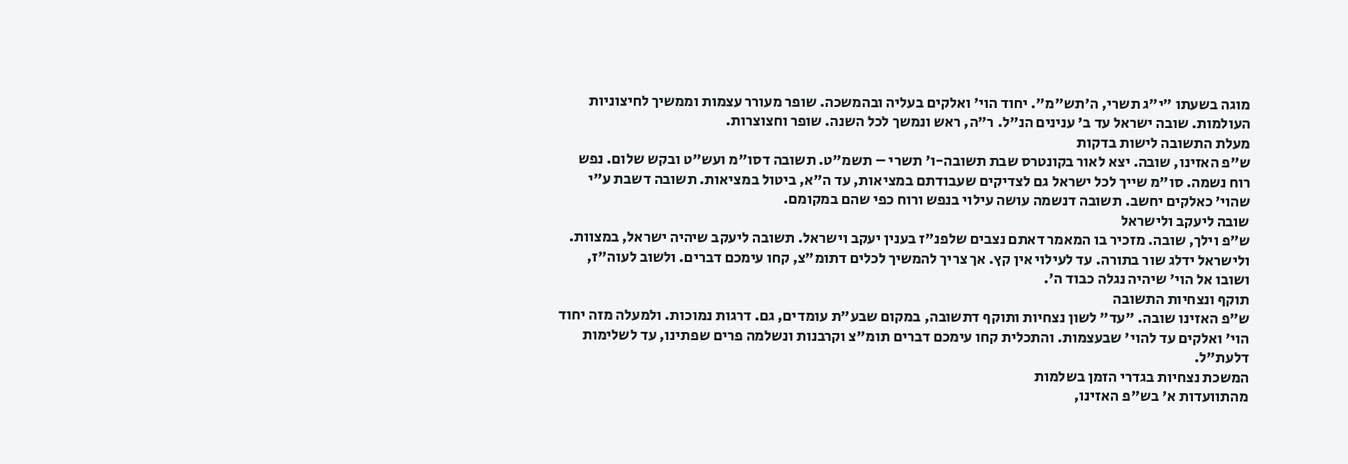מוגה בשעתו "י"ג תשרי, ה'תש"מ". יחוד הוי' ואלקים בעליה ובהמשכה. שופר מעורר עצמות וממשיך לחיצוניות העולמות. שובה ישראל עד ב' ענינים הנ"ל. ר"ה, ראש ונמשך לכל השנה. שופר וחצוצרות.
מעלת התשובה לישות בדקות
ש"פ האזינו, שובה. יצא לאור בקונטרס שבת תשובה-ו' תשרי – תשמ"ט. תשובה דסו"מ ועש"ט ובקש שלום. נפש רוח נשמה. סו"מ שייך לכל ישראל גם לצדיקים שעבודתם במציאות, עד ה"א, ביטול במציאות. תשובה דשבת ע"י שהוי' כאלקים יחשב. תשובה דנשמה עושה עילוי בנפש ורוח כפי שהם במקומם.
שובה ליעקב ולישראל
ש"פ וילך, שובה. מזכיר בו המאמר דאתם נצבים שלפנ"ז בענין יעקב וישראל. תשובה ליעקב שיהיה ישראל, במצוות. ולישראל ידלג שור בתורה. עד לעילוי אין קץ. אך צריך להמשיך לכלים דתומ"צ, קחו עימכם דברים. ולשוב לעוה"ז, ושובו אל הוי' שיהיה נגלה כבוד ה'.
תוקף ונצחיות התשובה
ש"פ האזינו שובה. "עד" לשון נצחיות ותוקף דתשובה, במקום שבע"ת עומדים, גם. דרגות נמוכות. ולמעלה מזה יחוד הוי' ואלקים עד להוי' שבעצמות. והתכלית קחו עימכם דברים תומ"צ וקרבנות ונשלמה פרים שפתינו, עד לשלימות דלעת"ל.
המשכת נצחיות בגדרי הזמן בשלמות
מהתוועדות א' בש"פ האזינו,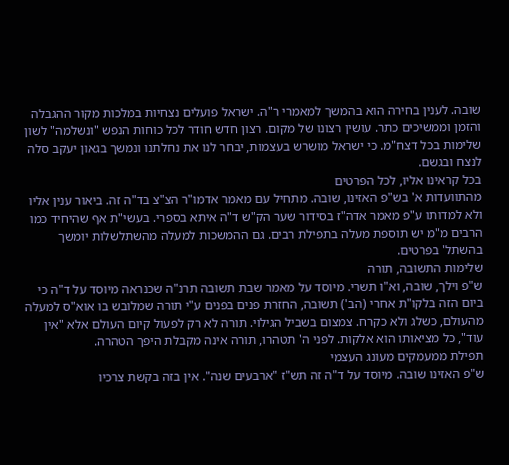שובה. לענין בחירה הוא בהמשך למאמרי ר"ה. ישראל פועלים נצחיות במלכות מקור ההגבלה והזמן וממשיכים כתר. עושין רצונו של מקום. רצון חדש חודר לכל כוחות הנפש "ונשלמה" לשון שלימות בכל דצח"מ. כי ישראל מושרש בעצמות, יבחר לנו את נחלתנו ונמשך בגאון יעקב סלה לנצח ובגשם.
בכל קראינו אליו, לכל הפרטים
מהתוועדות א' בש"פ האזינו, שובה. מתחיל עם מאמר אדמו"ר הצ"צ בד"ה זה. ביאור ענין אליו ולא למדותו ע"פ מאמר אדה"ז בסידור שער הק"ש ד"ה איתא בספרי. בעשי"ת אף שהיחיד כמו הרבים מ"מ יש תוספת מעלה בתפילת רבים. גם ההמשכות למעלה מהשתלשלות יומשך בהשתל' בפרטים.
שלימות התשובה, תורה
ש"פ וילך, שובה, וא"ו תשרי. מיוסד על מאמר שבת תשובה תרנ"ה שכנראה מיוסד על ד"ה כי ביום הזה בלקו"ת אחרי (הב') תשובה, החזרת פנים בפנים ע"י תורה שמלובש בו אוא"ס למעלה מהעולם, כשלג ולא כקרח. צמצום בשביל הגילוי. תורה לא רק לפעול קיום העולם אלא "אין עוד", כל מציאותו הוא אלקות. לפני ה' תטהרו, תורה אינה מקבלת היפך הטהרה.
תפילת ממעמקים מעונג העצמי
ש"פ האזינו שובה. מיוסד על ד"ה זה תש"ז "ארבעים שנה". אין בזה בקשת צרכיו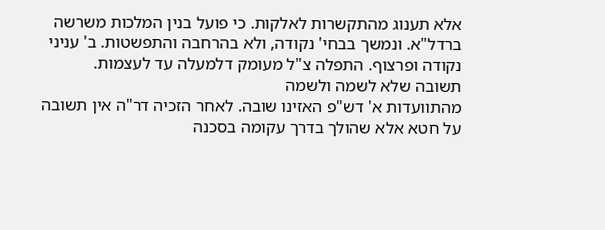אלא תענוג מהתקשרות לאלקות. כי פועל בנין המלכות משרשה ברדל"א. ונמשך בבחי' נקודה, ולא בהרחבה והתפשטות. ב' עניני נקודה ופרצוף. התפלה צ"ל מעומק דלמעלה עד לעצמות.
תשובה שלא לשמה ולשמה
מהתוועדות א' דש"פ האזינו שובה. לאחר הזכיה דר"ה אין תשובה על חטא אלא שהולך בדרך עקומה בסכנה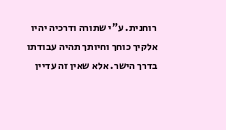רוחנית. ע"י שתורה ודרכיה יהיו אלקיך כוחך וחיותך תהיה עבודתו בדרך הישר. אלא שאין זה עדיין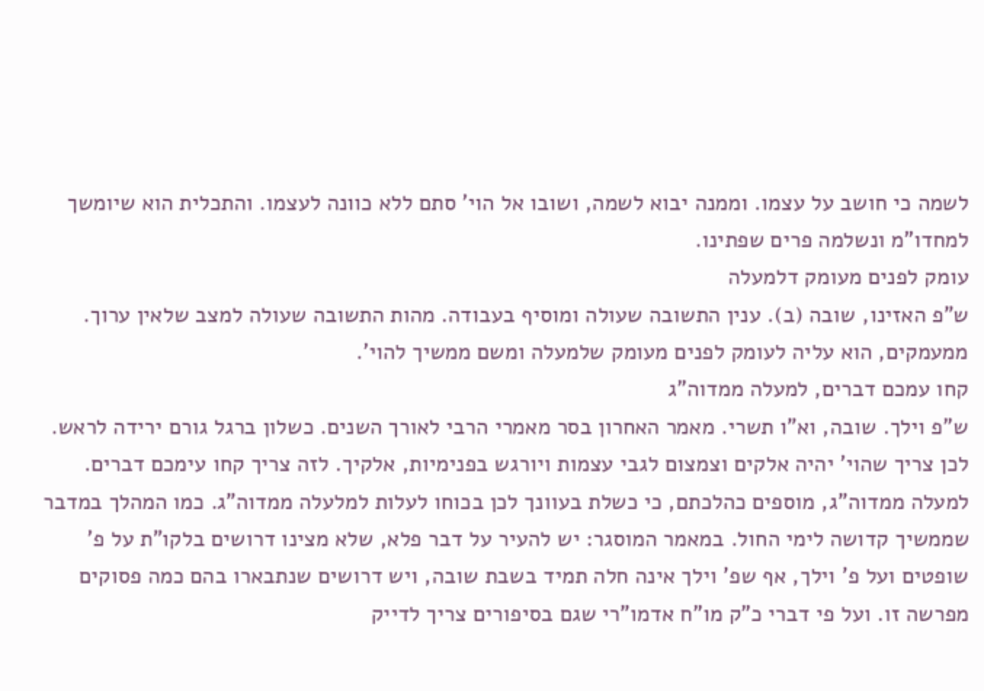לשמה כי חושב על עצמו. וממנה יבוא לשמה, ושובו אל הוי' סתם ללא כוונה לעצמו. והתכלית הוא שיומשך למחדו"מ ונשלמה פרים שפתינו.
עומק לפנים מעומק דלמעלה
ש"פ האזינו, שובה (ב). ענין התשובה שעולה ומוסיף בעבודה. מהות התשובה שעולה למצב שלאין ערוך. ממעמקים, הוא עליה לעומק לפנים מעומק שלמעלה ומשם ממשיך להוי'.
קחו עמכם דברים, למעלה ממדוה"ג
ש"פ וילך. שובה, וא"ו תשרי. מאמר האחרון בסר מאמרי הרבי לאורך השנים. כשלון ברגל גורם ירידה לראש. לכן צריך שהוי' יהיה אלקים וצמצום לגבי עצמות ויורגש בפנימיות, אלקיך. לזה צריך קחו עימכם דברים. למעלה ממדוה"ג, מוספים כהלכתם, כי כשלת בעוונך לכן בכוחו לעלות למלעלה ממדוה"ג. כמו המהלך במדבר שממשיך קדושה לימי החול. במאמר המוסגר: יש להעיר על דבר פלא, שלא מצינו דרושים בלקו"ת על פ' שופטים ועל פ' וילך, אף שפ' וילך אינה חלה תמיד בשבת שובה, ויש דרושים שנתבארו בהם כמה פסוקים מפרשה זו. ועל פי דברי כ"ק מו"ח אדמו"רי שגם בסיפורים צריך לדייק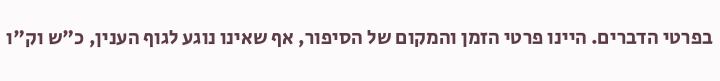בפרטי הדברים. היינו פרטי הזמן והמקום של הסיפור, אף שאינו נוגע לגוף הענין, כ"ש וק"ו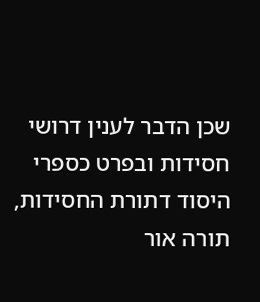שכן הדבר לענין דרושי חסידות ובפרט כספרי היסוד דתורת החסידות, תורה אור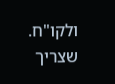ולקו"ח. שצריך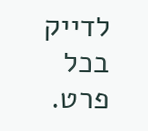לדייק בכל פרט.